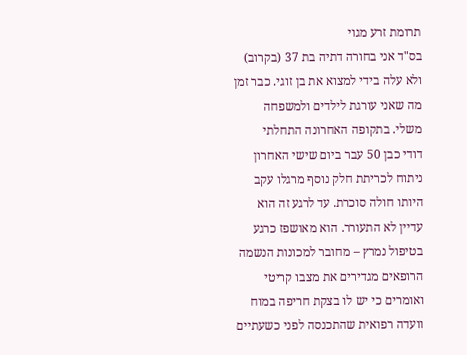תרומת זרע מגוי
בס"ד אני בחורה דתיה בת 37 (בקרוב) ולא עלה בידי למצוא את בן זוגי. כבר זמן מה שאני עורגת לילדים ולמשפחה משלי. בתקופה האחרונה התחלתי
דודי כבן 50 עבר ביום שישי האחרון ניתוח לכריתת חלק נוסף מרגלו עקב היותו חולה סוכרת. עד לרגע זה הוא עדיין לא התעורר. הוא מאושפז כרגע בטיפול נמרץ – מחובר למכונות הנשמה הרופאים מגדירים את מצבו קריטי ואומרים כי יש לו בצקת חריפה במוח וועדה רפואית שהתכנסה לפני כשעתיים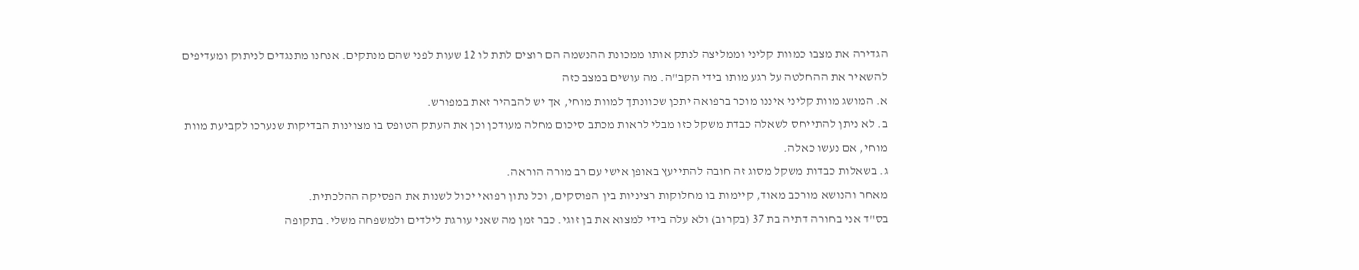הגדירה את מצבו כמוות קליני וממליצה לנתק אותו ממכונת ההנשמה הם רוצים לתת לו 12 שעות לפני שהם מנתקים. אנחנו מתנגדים לניתוק ומעדיפים להשאיר את ההחלטה על רגע מותו בידי הקב"ה. מה עושים במצב כזה
א. המושג מוות קליני איננו מוכר ברפואה יתכן שכוונתך למוות מוחי, אך יש להבהיר זאת במפורש.
ב. לא ניתן להתייחס לשאלה כבדת משקל כזו מבלי לראות מכתב סיכום מחלה מעודכן וכן את העתק הטופס בו מצוינות הבדיקות שנערכו לקביעת מוות מוחי, אם נעשו כאלה.
ג. בשאלות כבדות משקל מסוג זה חובה להתייעץ באופן אישי עם רב מורה הוראה.
מאחר והנושא מורכב מאוד, קיימות בו מחלוקות רציניות בין הפוסקים, וכל נתון רפואי יכול לשנות את הפסיקה ההלכתית.
בס"ד אני בחורה דתיה בת 37 (בקרוב) ולא עלה בידי למצוא את בן זוגי. כבר זמן מה שאני עורגת לילדים ולמשפחה משלי. בתקופה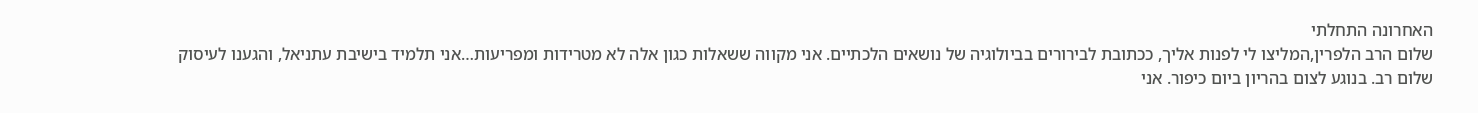האחרונה התחלתי
שלום הרב הלפרין,המליצו לי לפנות אליך, ככתובת לבירורים בביולוגיה של נושאים הלכתיים. אני מקווה ששאלות כגון אלה לא מטרידות ומפריעות…אני תלמיד בישיבת עתניאל, והגענו לעיסוק
שלום רב. בנוגע לצום בהריון ביום כיפור. אני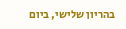בהריון שלישי, ביום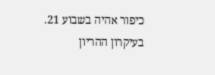כיפור אהיה בשבוע 21. בעיקרון ההריון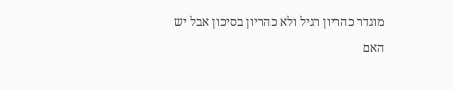מוגדר כהריון רגיל ולא כהריון בסיכון אבל יש
האם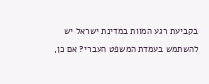בקביעת רגע המוות במדינת ישראל יש להשתמש בעמדת המשפט העברי? אם כן,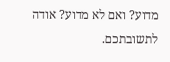מדוע? ואם לא מדוע? אודה לתשובתכם.